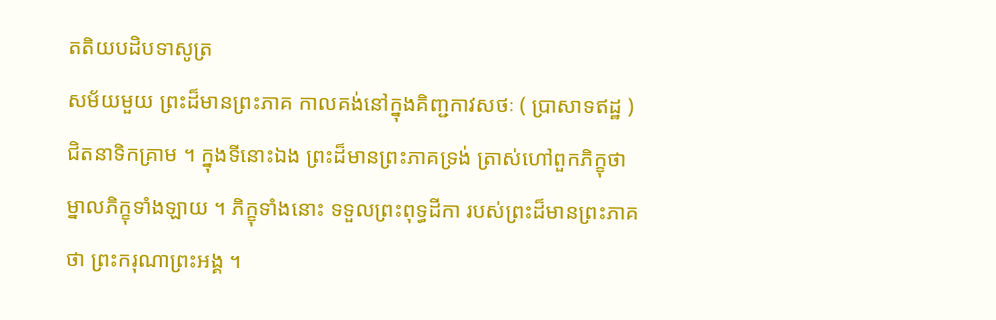តតិយបដិបទាសូត្រ
សម័យមួយ ព្រះដ៏មានព្រះភាគ កាលគង់នៅក្នុងគិញ្ជកាវសថៈ ( ប្រាសាទឥដ្ឋ ) ជិតនាទិកគ្រាម ។ ក្នុងទីនោះឯង ព្រះដ៏មានព្រះភាគទ្រង់ ត្រាស់ហៅពួកភិក្ខុថា ម្នាលភិក្ខុទាំងឡាយ ។ ភិក្ខុទាំងនោះ ទទួលព្រះពុទ្ធដីកា របស់ព្រះដ៏មានព្រះភាគថា ព្រះករុណាព្រះអង្គ ។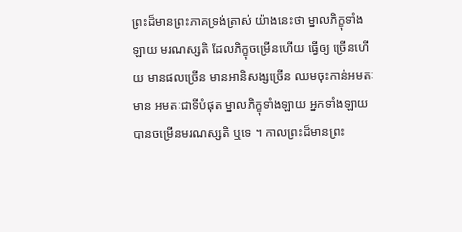ព្រះដ៏មានព្រះភាគទ្រង់ត្រាស់ យ៉ាងនេះថា ម្នាលភិក្ខុទាំងឡាយ មរណស្សតិ ដែលភិក្ខុចម្រើនហើយ ធ្វើឲ្យ ច្រើនហើយ មានផលច្រើន មានអានិសង្សច្រើន ឈមចុះកាន់អមតៈ មាន អមតៈជាទីបំផុត ម្នាលភិក្ខុទាំងឡាយ អ្នកទាំងឡាយ បានចម្រើនមរណស្សតិ ឬទេ ។ កាលព្រះដ៏មានព្រះ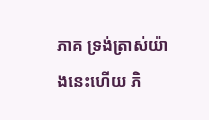ភាគ ទ្រង់ត្រាស់យ៉ាងនេះហើយ ភិ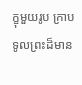ក្ខុមួយរូប ក្រាប ទូលព្រះដ៏មាន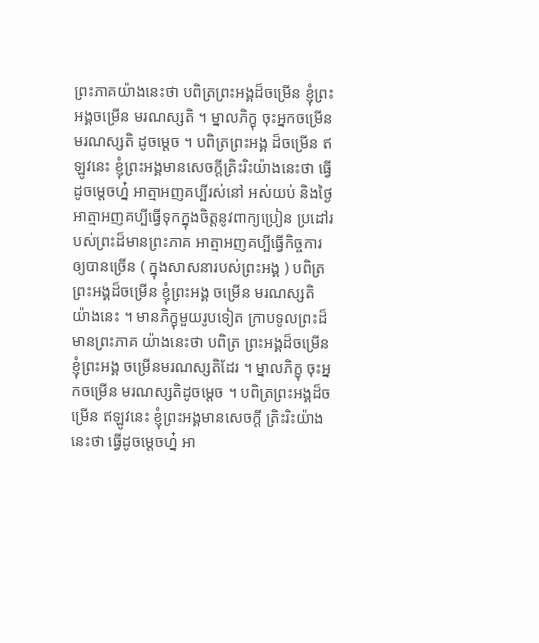ព្រះភាគយ៉ាងនេះថា បពិត្រព្រះអង្គដ៏ចម្រើន ខ្ញុំព្រះអង្គចម្រើន មរណស្សតិ ។ ម្នាលភិក្ខុ ចុះអ្នកចម្រើនមរណស្សតិ ដូចម្តេច ។ បពិត្រព្រះអង្គ ដ៏ចម្រើន ឥឡូវនេះ ខ្ញុំព្រះអង្គមានសេចក្តីត្រិះរិះយ៉ាងនេះថា ធ្វើដូចម្តេចហ្ន៎ អាត្មាអញគប្បីរស់នៅ អស់យប់ និងថ្ងៃ អាត្មាអញគប្បីធ្វើទុកក្នុងចិត្តនូវពាក្យប្រៀន ប្រដៅរបស់ព្រះដ៏មានព្រះភាគ អាត្មាអញគប្បីធ្វើកិច្ចការ ឲ្យបានច្រើន ( ក្នុងសាសនារបស់ព្រះអង្គ ) បពិត្រព្រះអង្គដ៏ចម្រើន ខ្ញុំព្រះអង្គ ចម្រើន មរណស្សតិ យ៉ាងនេះ ។ មានភិក្ខុមួយរូបទៀត ក្រាបទូលព្រះដ៏មានព្រះភាគ យ៉ាងនេះថា បពិត្រ ព្រះអង្គដ៏ចម្រើន ខ្ញុំព្រះអង្គ ចម្រើនមរណស្សតិដែរ ។ ម្នាលភិក្ខុ ចុះអ្នកចម្រើន មរណស្សតិដូចម្តេច ។ បពិត្រព្រះអង្គដ៏ចម្រើន ឥឡូវនេះ ខ្ញុំព្រះអង្គមានសេចក្តី ត្រិះរិះយ៉ាងនេះថា ធ្វើដូចម្តេចហ្ន៎ អា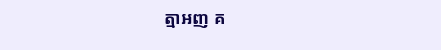ត្មាអញ គ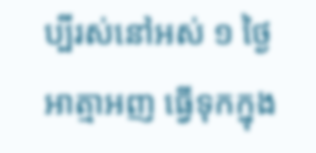ប្បីរស់នៅអស់ ១ ថ្ងៃ អាត្មាអញ ធ្វើទុកក្នុង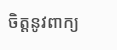ចិត្តនូវពាក្យ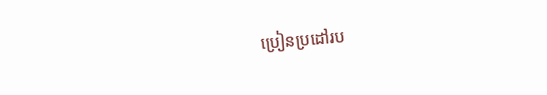ប្រៀនប្រដៅរប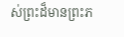ស់ព្រះដ៏មានព្រះភ